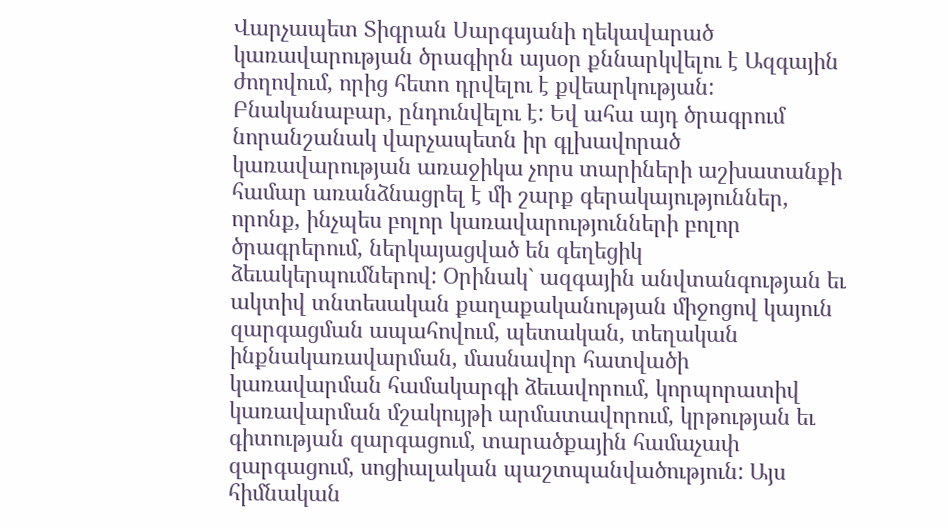Վարչապետ Տիգրան Սարգսյանի ղեկավարած կառավարության ծրագիրն այսօր քննարկվելու է Ազգային ժողովում, որից հետո դրվելու է քվեարկության:
Բնականաբար, ընդունվելու է: Եվ ահա այդ ծրագրում նորանշանակ վարչապետն իր գլխավորած կառավարության առաջիկա չորս տարիների աշխատանքի համար առանձնացրել է մի շարք գերակայություններ, որոնք, ինչպես բոլոր կառավարությունների բոլոր ծրագրերում, ներկայացված են գեղեցիկ ձեւակերպումներով: Օրինակ` ազգային անվտանգության եւ ակտիվ տնտեսական քաղաքականության միջոցով կայուն զարգացման ապահովում, պետական, տեղական ինքնակառավարման, մասնավոր հատվածի կառավարման համակարգի ձեւավորում, կորպորատիվ կառավարման մշակույթի արմատավորում, կրթության եւ գիտության զարգացում, տարածքային համաչափ զարգացում, սոցիալական պաշտպանվածություն: Այս հիմնական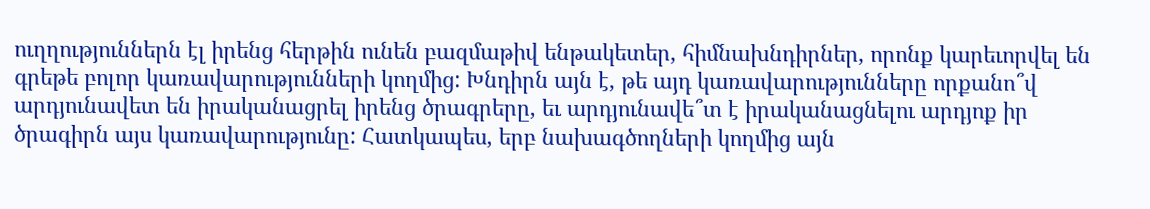ուղղություններն էլ իրենց հերթին ունեն բազմաթիվ ենթակետեր, հիմնախնդիրներ, որոնք կարեւորվել են գրեթե բոլոր կառավարությունների կողմից: Խնդիրն այն է, թե այդ կառավարությունները որքանո՞վ արդյունավետ են իրականացրել իրենց ծրագրերը, եւ արդյունավե՞տ է իրականացնելու արդյոք իր ծրագիրն այս կառավարությունը: Հատկապես, երբ նախագծողների կողմից այն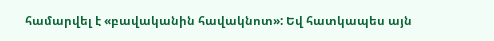համարվել է «բավականին հավակնոտ»: Եվ հատկապես այն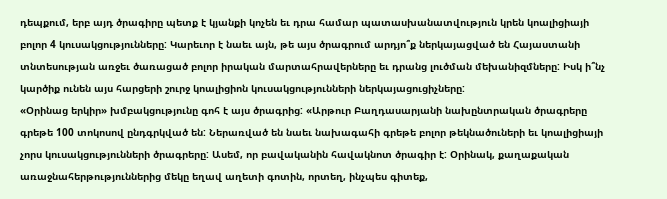դեպքում, երբ այդ ծրագիրը պետք է կյանքի կոչեն եւ դրա համար պատասխանատվություն կրեն կոալիցիայի բոլոր 4 կուսակցությունները: Կարեւոր է նաեւ այն, թե այս ծրագրում արդյո՞ք ներկայացված են Հայաստանի տնտեսության առջեւ ծառացած բոլոր իրական մարտահրավերները եւ դրանց լուծման մեխանիզմները: Իսկ ի՞նչ կարծիք ունեն այս հարցերի շուրջ կոալիցիոն կուսակցությունների ներկայացուցիչները:
«Օրինաց երկիր» խմբակցությունը գոհ է այս ծրագրից: «Արթուր Բաղդասարյանի նախընտրական ծրագրերը գրեթե 100 տոկոսով ընդգրկված են: Ներառված են նաեւ նախագահի գրեթե բոլոր թեկնածուների եւ կոալիցիայի չորս կուսակցությունների ծրագրերը: Ասեմ, որ բավականին հավակնոտ ծրագիր է: Օրինակ, քաղաքական առաջնահերթություններից մեկը եղավ աղետի գոտին, որտեղ, ինչպես գիտեք,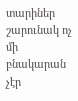տարիներ շարունակ ոչ մի բնակարան չէր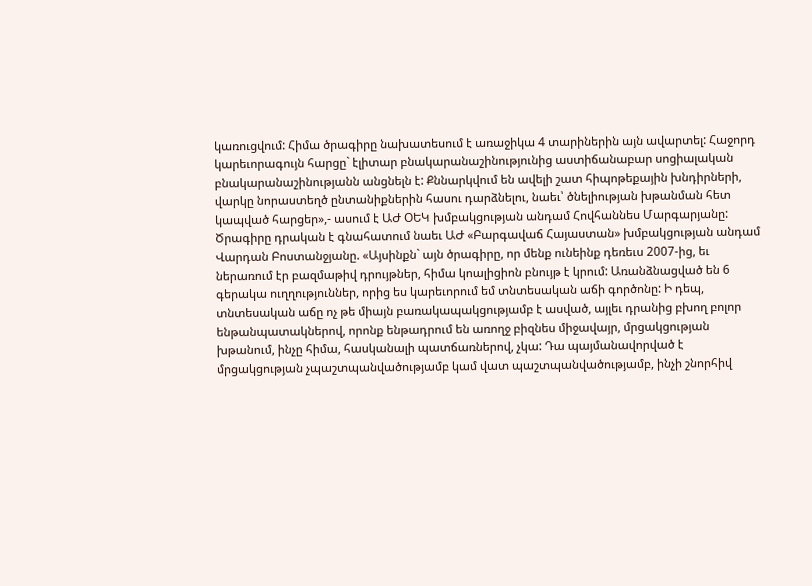կառուցվում: Հիմա ծրագիրը նախատեսում է առաջիկա 4 տարիներին այն ավարտել: Հաջորդ կարեւորագույն հարցը` էլիտար բնակարանաշինությունից աստիճանաբար սոցիալական բնակարանաշինությանն անցնելն է: Քննարկվում են ավելի շատ հիպոթեքային խնդիրների, վարկը նորաստեղծ ընտանիքներին հասու դարձնելու, նաեւ՝ ծնելիության խթանման հետ կապված հարցեր»,- ասում է ԱԺ ՕԵԿ խմբակցության անդամ Հովհաննես Մարգարյանը:
Ծրագիրը դրական է գնահատում նաեւ ԱԺ «Բարգավաճ Հայաստան» խմբակցության անդամ Վարդան Բոստանջյանը. «Այսինքն` այն ծրագիրը, որ մենք ունեինք դեռեւս 2007-ից, եւ ներառում էր բազմաթիվ դրույթներ, հիմա կոալիցիոն բնույթ է կրում: Առանձնացված են 6 գերակա ուղղություններ, որից ես կարեւորում եմ տնտեսական աճի գործոնը: Ի դեպ, տնտեսական աճը ոչ թե միայն բառակապակցությամբ է ասված, այլեւ դրանից բխող բոլոր ենթանպատակներով, որոնք ենթադրում են առողջ բիզնես միջավայր, մրցակցության խթանում, ինչը հիմա, հասկանալի պատճառներով, չկա: Դա պայմանավորված է մրցակցության չպաշտպանվածությամբ կամ վատ պաշտպանվածությամբ, ինչի շնորհիվ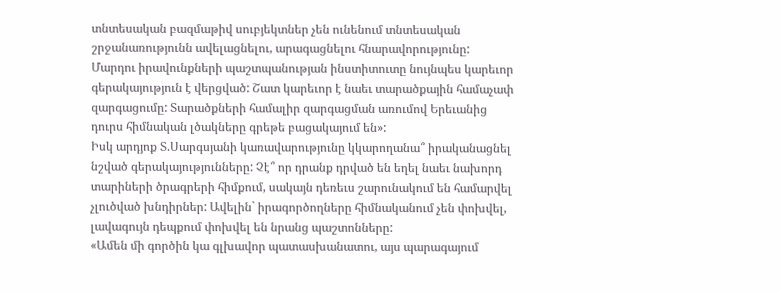տնտեսական բազմաթիվ սուբյեկտներ չեն ունենում տնտեսական շրջանառությունն ավելացնելու, արագացնելու հնարավորությունը: Մարդու իրավունքների պաշտպանության ինստիտուտը նույնպես կարեւոր գերակայություն է վերցված: Շատ կարեւոր է նաեւ տարածքային համաչափ զարգացումը: Տարածքների համալիր զարգացման առումով Երեւանից դուրս հիմնական լծակները գրեթե բացակայում են»:
Իսկ արդյոք Տ.Սարգսյանի կառավարությունը կկարողանա՞ իրականացնել նշված գերակայությունները: Չէ՞ որ դրանք դրված են եղել նաեւ նախորդ տարիների ծրագրերի հիմքում, սակայն դեռեւս շարունակում են համարվել չլուծված խնդիրներ: Ավելին` իրագործողները հիմնականում չեն փոխվել, լավագույն դեպքում փոխվել են նրանց պաշտոնները:
«Ամեն մի գործին կա գլխավոր պատասխանատու, այս պարագայում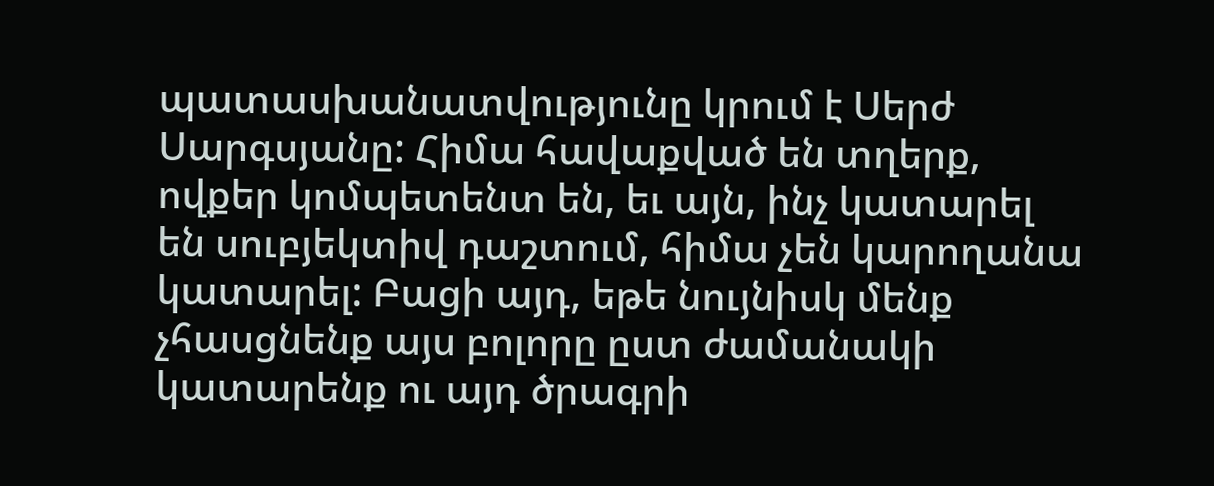պատասխանատվությունը կրում է Սերժ Սարգսյանը: Հիմա հավաքված են տղերք, ովքեր կոմպետենտ են, եւ այն, ինչ կատարել են սուբյեկտիվ դաշտում, հիմա չեն կարողանա կատարել: Բացի այդ, եթե նույնիսկ մենք չհասցնենք այս բոլորը ըստ ժամանակի կատարենք ու այդ ծրագրի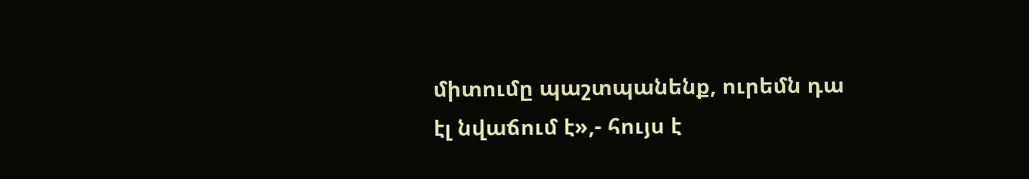միտումը պաշտպանենք, ուրեմն դա էլ նվաճում է»,- հույս է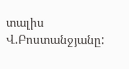տալիս Վ.Բոստանջյանը: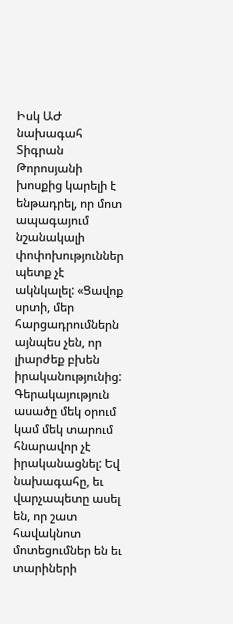Իսկ ԱԺ նախագահ Տիգրան Թորոսյանի խոսքից կարելի է ենթադրել, որ մոտ ապագայում նշանակալի փոփոխություններ պետք չէ ակնկալել: «Ցավոք սրտի, մեր հարցադրումներն այնպես չեն, որ լիարժեք բխեն իրականությունից: Գերակայություն ասածը մեկ օրում կամ մեկ տարում հնարավոր չէ իրականացնել: Եվ նախագահը, եւ վարչապետը ասել են, որ շատ հավակնոտ մոտեցումներ են եւ տարիների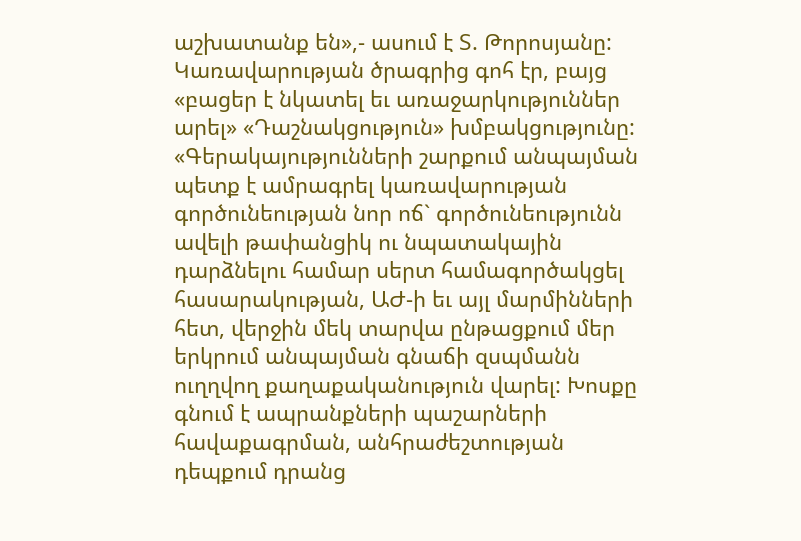աշխատանք են»,- ասում է Տ. Թորոսյանը:
Կառավարության ծրագրից գոհ էր, բայց «բացեր է նկատել եւ առաջարկություններ արել» «Դաշնակցություն» խմբակցությունը: «Գերակայությունների շարքում անպայման պետք է ամրագրել կառավարության գործունեության նոր ոճ` գործունեությունն ավելի թափանցիկ ու նպատակային դարձնելու համար սերտ համագործակցել հասարակության, ԱԺ-ի եւ այլ մարմինների հետ, վերջին մեկ տարվա ընթացքում մեր երկրում անպայման գնաճի զսպմանն ուղղվող քաղաքականություն վարել: Խոսքը գնում է ապրանքների պաշարների հավաքագրման, անհրաժեշտության դեպքում դրանց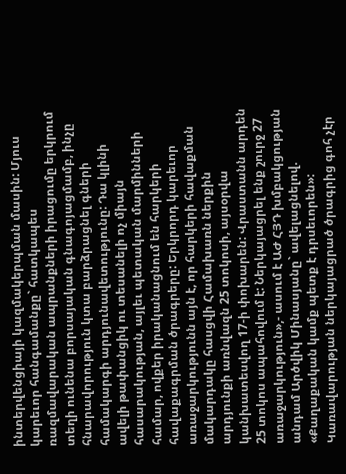ինտերվենցիայի կազմակերպման մասին: Մյուս կարեւոր հանգամանքը` հատկապես ռազմավարական ապրանքների իրացումը երկրում տեղի ունենա բորսայական գնագոյացմամբ, ինչը հնարավորություն կտա բարձրացնել գների համակարգի արդյունավետությունը: Դա կլինի ավելի թափանցիկ ու տեսանելի ոչ միայն հասարակության, այլեւ պետական մարմինների համար, ովքեր իրականացնում են հարկերի հավաքագրման ծրագրերը: Երկրորդ կարեւոր առաջարկությունն այն է, որ հարկերի հավաքման մակարդակը հասցվի Համախառն ներքին արդյունքի առնվազն 25 տոկոսի, այսօրվա կանխատեսվող 17-ի փոխարեն: Վրաստանն արդեն 25 տոկոս ապահովում է: Ներկայացրել ենք շուրջ 27 առաջարկություն»,- ասում է ԱԺ ՀՅԴ խմբակցության անդամ Արծվիկ Մինասյանը` ավելացնելով. «Քաղաքական կամք պետք է դրսեւորեն»: Կառավարության ներկայացրած ծրագրից գոհ չէր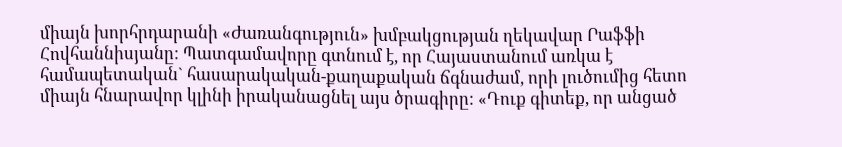միայն խորհրդարանի «Ժառանգություն» խմբակցության ղեկավար Րաֆֆի Հովհաննիսյանը: Պատգամավորը գտնում է, որ Հայաստանում առկա է համապետական` հասարակական-քաղաքական ճգնաժամ, որի լուծումից հետո միայն հնարավոր կլինի իրականացնել այս ծրագիրը: «Դուք գիտեք, որ անցած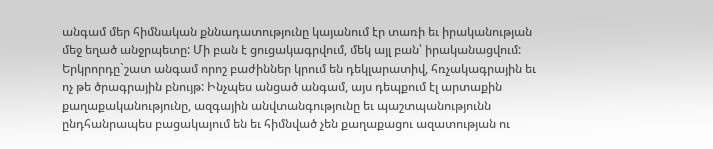անգամ մեր հիմնական քննադատությունը կայանում էր տառի եւ իրականության մեջ եղած անջրպետը: Մի բան է ցուցակագրվում, մեկ այլ բան՝ իրականացվում: Երկրորդը`շատ անգամ որոշ բաժիններ կրում են դեկլարատիվ, հռչակագրային եւ ոչ թե ծրագրային բնույթ: Ինչպես անցած անգամ, այս դեպքում էլ արտաքին քաղաքականությունը, ազգային անվտանգությունը եւ պաշտպանությունն ընդհանրապես բացակայում են եւ հիմնված չեն քաղաքացու ազատության ու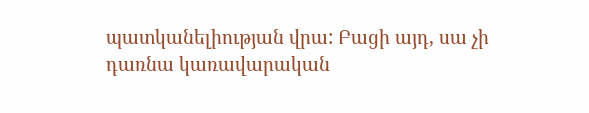պատկանելիության վրա: Բացի այդ, սա չի դառնա կառավարական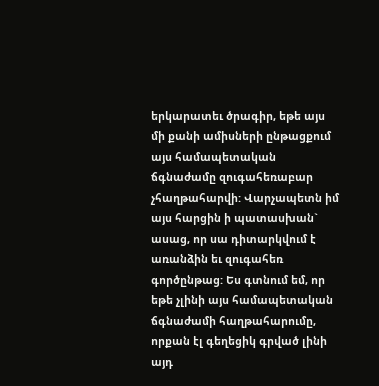երկարատեւ ծրագիր, եթե այս մի քանի ամիսների ընթացքում այս համապետական ճգնաժամը զուգահեռաբար չհաղթահարվի: Վարչապետն իմ այս հարցին ի պատասխան` ասաց, որ սա դիտարկվում է առանձին եւ զուգահեռ գործընթաց: Ես գտնում եմ, որ եթե չլինի այս համապետական ճգնաժամի հաղթահարումը, որքան էլ գեղեցիկ գրված լինի այդ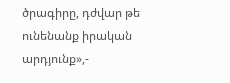ծրագիրը, դժվար թե ունենանք իրական արդյունք»,-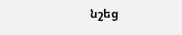նշեց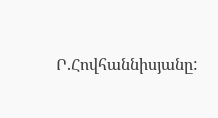Ր.Հովհաննիսյանը: